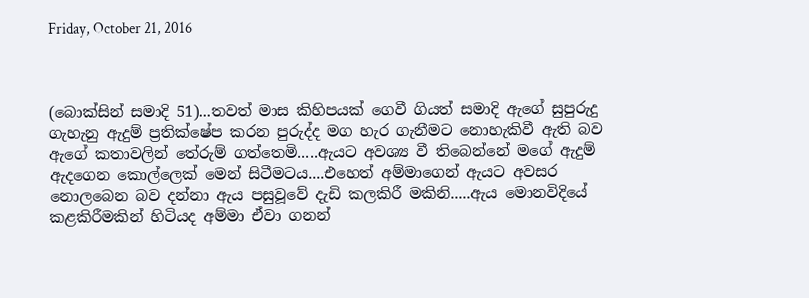Friday, October 21, 2016



(බොක්සින් සමාදි 51)...තවත් මාස කිහිපයක් ගෙවී ගියත් සමාදි ඇගේ සුපුරුදු ගැහැනු ඇදුම් ප්‍රතික්ෂේප කරන පුරුද්ද මග හැර ගැනීමට නොහැකිවී ඇති බව ඇගේ කතාවලින් තේරුම් ගත්තෙමි.....ඇයට අවශ්‍ය වී තිබෙන්නේ මගේ ඇදුම් ඇදගෙන කොල්ලෙක් මෙන් සිටීමටය....එහෙත් අම්මාගෙන් ඇයට අවසර නොලබෙන බව දන්නා ඇය පසුවූවේ දැඩි කලකිරී මකිනි.....ඇය මොනවිදියේ කළකිරීමකින් හිටියද අම්මා ඒවා ගනන්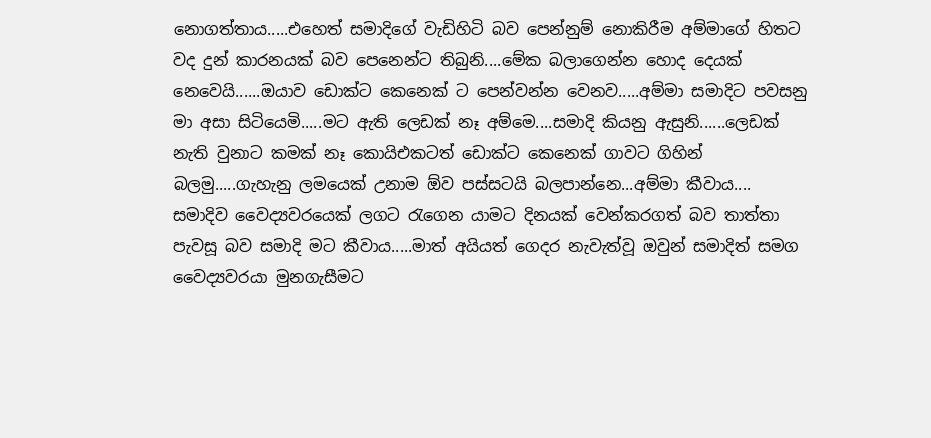නොගත්තාය.....එහෙත් සමාදිගේ වැඩිහිටි බව පෙන්නුම් නොකිරීම අම්මාගේ හිතට වද දුන් කාරනයක් බව පෙනෙන්ට තිබුනි....මේක බලාගෙන්න හොද දෙයක් නෙවෙයි......ඔයාව ඩොක්ට කෙනෙක් ට පෙන්වන්න වෙනව.....අම්මා සමාදිට පවසනු මා අසා සිටියෙමි.....මට ඇති ලෙඩක් නෑ අම්මෙ....සමාදි කියනු ඇසුනි......ලෙඩක් නැති වුනාට කමක් නෑ කොයිඑකටත් ඩොක්ට කෙනෙක් ගාවට ගිහින් බලමු.....ගැහැනු ලමයෙක් උනාම ඕව පස්සටයි බලපාන්නෙ...අම්මා කීවාය....
සමාදිව වෛද්‍යවරයෙක් ලගට රැගෙන යාමට දිනයක් වෙන්කරගත් බව තාත්තා පැවසූ බව සමාදි මට කීවාය.....මාත් අයියත් ගෙදර නැවැත්වූ ඔවුන් සමාදිත් සමග වෛද්‍යවරයා මුනගැසීමට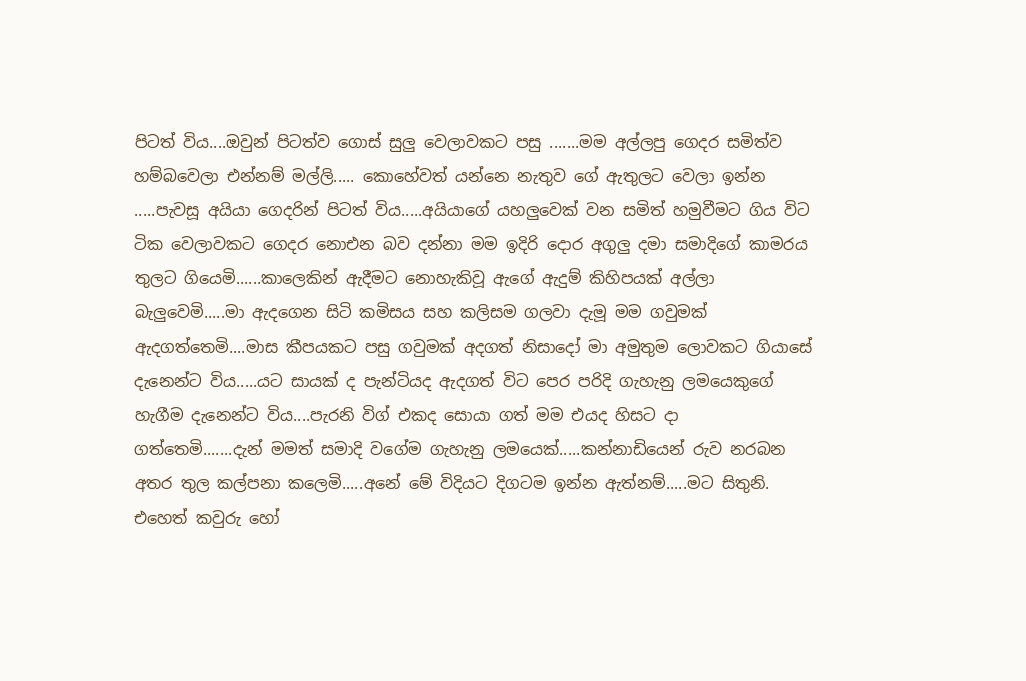පිටත් විය....ඔවුන් පිටත්ව ගොස් සුලු වෙලාවකට පසු .......මම අල්ලපු ගෙදර සමිත්ව හම්බවෙලා එන්නම් මල්ලි..... කොහේවත් යන්නෙ නැතුව ගේ ඇතුලට වෙලා ඉන්න .....පැවසූ අයියා ගෙදරින් පිටත් විය.....අයියාගේ යහලුවෙක් වන සමිත් හමුවීමට ගිය විට ටික වෙලාවකට ගෙදර නොඑන බව දන්නා මම ඉදිරි දොර අගුලු දමා සමාදිගේ කාමරය තුලට ගියෙමි......කාලෙකින් ඇදීමට නොහැකිවූ ඇගේ ඇදුම් කිහිපයක් අල්ලා බැලුවෙමි.....මා ඇදගෙන සිටි කමිසය සහ කලිසම ගලවා දැමූ මම ගවුමක් ඇදගත්තෙමි....මාස කීපයකට පසු ගවුමක් අදගත් නිසාදෝ මා අමුතුම ලොවකට ගියාසේ දැනෙන්ට විය.....යට සායක් ද පැන්ටියද ඇදගත් විට පෙර පරිදි ගැහැනු ලමයෙකුගේ හැගීම දැනෙන්ට විය....පැරනි විග් එකද සොයා ගත් මම එයද හිසට දා ගත්තෙමි.......දැන් මමත් සමාදි වගේම ගැහැනු ලමයෙක්.....කන්නාඩියෙන් රුව නරබන අතර තුල කල්පනා කලෙමි.....අනේ මේ විදියට දිගටම ඉන්න ඇත්නම්.....මට සිතුනි. එහෙත් කවුරු හෝ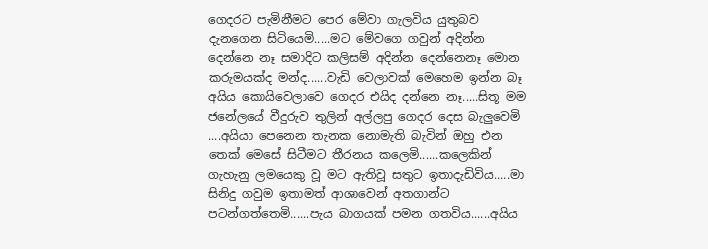ගෙදරට පැමිනීමට පෙර මේවා ගැලවිය යුතුබව දැනගෙන සිටියෙමි.....මට මේවගෙ ගවුන් අදින්න දෙන්නෙ නෑ සමාදිට කලිසම් අදින්න දෙන්නෙනෑ මොන කරුමයක්ද මන්ද......වැඩි වෙලාවක් මෙහෙම ඉන්න බෑ අයිය කොයිවෙලාවෙ ගෙදර එයිද දන්නෙ නෑ.....සිතූ මම ජනේලයේ වීදුරුව තුලින් අල්ලපු ගෙදර දෙස බැලුවෙමි ....අයියා පෙනෙන තැනක නොමැති බැවින් ඔහු එන තෙක් මෙසේ සිටීමට තීරනය කලෙමි......කලෙකින් ගැහැනු ලමයෙකු වූ මට ඇතිවූ සතුට ඉතාදැඩිවිය.....මා සිනිදු ගවුම ඉතාමත් ආශාවෙන් අතගාන්ට පටන්ගත්තෙමි......පැය බාගයක් පමන ගතවිය......අයිය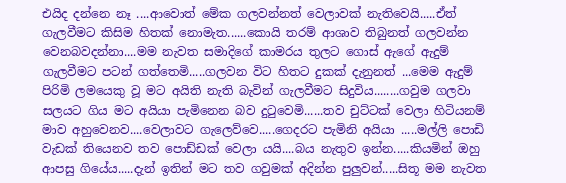එයිද දන්නෙ නෑ ....ආවොත් මේක ගලවන්නත් වෙලාවක් නැතිවෙයි.....ඒත් ගැලවීමට කිසිම හිතක් නොමැත......කොයි තරම් ආශාව තිබුනත් ගලවන්න වෙනබවදන්නා....මම නැවත සමාදිගේ කාමරය තුලට ගොස් ඇගේ ඇදුම් ගැලවීමට පටන් ගත්තෙමි.....ගලවන විට හිතට දුකක් දැනුනත් ...මෙම ඇදුම් පිරිමි ලමයෙකු වූ මට අයිති නැති බැවින් ගැලවීමට සිදුවිය........ගවුම ගලවා සලයට ගිය මට අයියා පැමිනෙන බව දුටුවෙමි......තව චුට්ටක් වෙලා හිටියනම් මාව අහුවෙනව....වෙලාවට ගැලෙව්වෙ.....ගෙදරට පැමිනි අයියා .....මල්ලි පොඩි වැඩක් තියෙනව තව පොඩ්ඩක් වෙලා යයි....බය නැතුව ඉන්න.....කියමින් ඔහු ආපසු ගියේය.....දැන් ඉතින් මට තව ගවුමක් අදින්න පුලුවන්.....සිතූ මම නැවත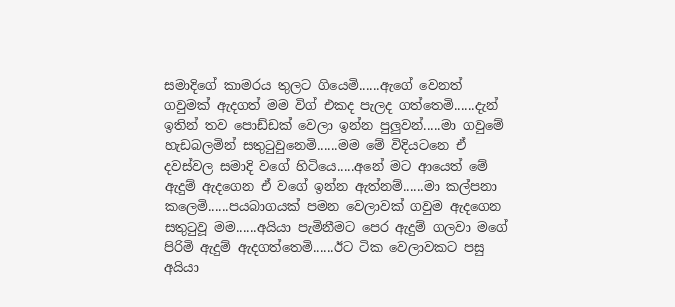සමාදිගේ කාමරය තුලට ගියෙමි......ඇගේ වෙනත් ගවුමක් ඇදගත් මම විග් එකද පැලද ගත්තෙමි......දැන් ඉතින් තව පොඩ්ඩක් වෙලා ඉන්න පුලුවන්.....මා ගවුමේ හැඩබලමින් සතුටුවුනෙමි......මම මේ විදියටනෙ ඒ දවස්වල සමාදි වගේ හිටියෙ.....අනේ මට ආයෙත් මේ ඇදුම් ඇදගෙන ඒ වගේ ඉන්න ඇත්නම්......මා කල්පනා කලෙමි......පයබාගයක් පමන වෙලාවක් ගවුම ඇදගෙන සතුටුවූ මම......අයියා පැමිනීමට පෙර ඇදුම් ගලවා මගේ පිරිමි ඇදුම් ඇදගත්තෙමි......ඊට ටික වෙලාවකට පසු අයියා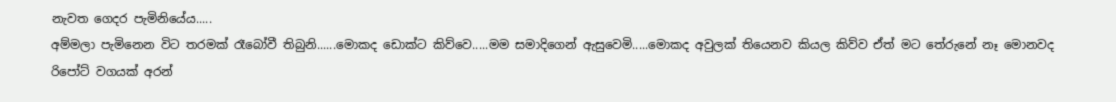නැවත ගෙදර පැමිනියේය.....
අම්මලා පැමිනෙන විට තරමක් රෑබෝවී තිබුනි......මොකද ඩොක්ට කිව්වෙ.....මම සමාදිගෙන් ඇසුවෙමි.....මොකද අවුලක් තියෙනව කියල කිව්ව ඒත් මට තේරුනේ නෑ මොනවද රිපෝට් වගයක් අරන්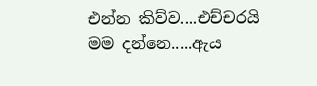එන්න කිව්ව....එච්චරයි මම දන්නෙ.....ඇය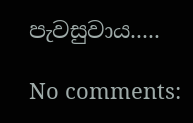පැවසුවාය.....

No comments: